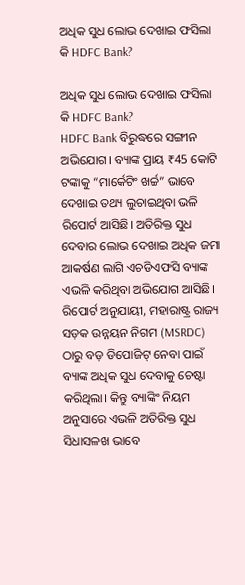ଅଧିକ ସୁଧ ଲୋଭ ଦେଖାଇ ଫସିଲା କି HDFC Bank?

ଅଧିକ ସୁଧ ଲୋଭ ଦେଖାଇ ଫସିଲା କି HDFC Bank?
HDFC Bank ବିରୁଦ୍ଧରେ ସଙ୍ଗୀନ ଅଭିଯୋଗ। ବ୍ୟାଙ୍କ ପ୍ରାୟ ₹45 କୋଟି ଟଙ୍କାକୁ “ମାର୍କେଟିଂ ଖର୍ଚ୍ଚ” ଭାବେ ଦେଖାଇ ତଥ୍ୟ ଲୁଚାଇଥିବା ଭଳି ରିପୋର୍ଟ ଆସିଛି। ଅତିରିକ୍ତ ସୁଧ ଦେବାର ଲୋଭ ଦେଖାଇ ଅଧିକ ଜମା ଆକର୍ଷଣ ଲାଗି ଏଚଡିଏଫସି ବ୍ୟାଙ୍କ ଏଭଳି କରିଥିବା ଅଭିଯୋଗ ଆସିଛି। ରିପୋର୍ଟ ଅନୁଯାୟୀ, ମହାରାଷ୍ଟ୍ର ରାଜ୍ୟ ସଡ଼କ ଉନ୍ନୟନ ନିଗମ (MSRDC) ଠାରୁ ବଡ଼ ଡିପୋଜିଟ୍ ନେବା ପାଇଁ ବ୍ୟାଙ୍କ ଅଧିକ ସୁଧ ଦେବାକୁ ଚେଷ୍ଟା କରିଥିଲା। କିନ୍ତୁ ବ୍ୟାଙ୍କିଂ ନିୟମ ଅନୁସାରେ ଏଭଳି ଅତିରିକ୍ତ ସୁଧ ସିଧାସଳଖ ଭାବେ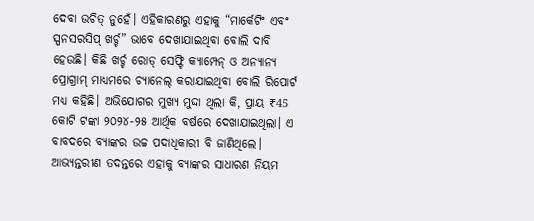ଦେବା ଉଚିତ୍ ନୁହେଁ। ଏହିକାରଣରୁ ଏହାକୁ “ମାର୍କେଟିଂ ଏବଂ ସ୍ପନସରସିପ୍ ଖର୍ଚ୍ଚ” ଭାବେ ଦେଖାଯାଇଥିବା ବୋଲି ଦାବି ହେଉଛି। କିଛି ଖର୍ଚ୍ଚ ରୋଡ୍ ସେଫ୍ଟି କ୍ୟାମ୍ପେନ୍ ଓ ଅନ୍ୟାନ୍ୟ ପ୍ରୋଗ୍ରାମ୍ ମାଧ୍ୟମରେ ଚ୍ୟାନେଲ୍ କରାଯାଇଥିବା ବୋଲି ରିପୋର୍ଟ ମଧ୍ୟ କହିଛି। ଅଭିଯୋଗର ମୁଖ୍ୟ ମୁଦ୍ଦା ଥିଲା କି, ପ୍ରାୟ ₹45 କୋଟି ଟଙ୍କା ୨୦୨୪-୨୫ ଆର୍ଥିକ ବର୍ଷରେ ଦେଖାଯାଇଥିଲା। ଏ ବାବଦରେ ବ୍ୟାଙ୍କର ଉଚ୍ଚ ପଦାଧିକାରୀ ବି ଜାଣିଥିଲେ। ଆଭ୍ୟନ୍ତରୀଣ ତଦନ୍ତରେ ଏହାକୁ ବ୍ୟାଙ୍କର ସାଧାରଣ ନିୟମ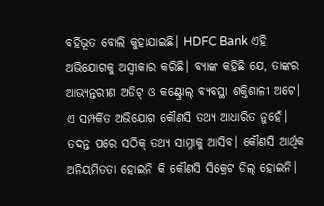ବର୍ହିଭୂତ ବୋଲି କୁହାଯାଇଛି। HDFC Bank ଏହି ଅଭିଯୋଗକୁ ଅସ୍ୱୀକାର କରିଛି। ବ୍ୟାଙ୍କ କହିଛି ଯେ, ତାଙ୍କର ଆଭ୍ୟନ୍ତରୀଣ ଅଡିଟ୍ ଓ କଣ୍ଟ୍ରୋଲ୍ ବ୍ୟବସ୍ଥା ଶକ୍ତିଶାଳୀ ଅଟେ। ଏ ସମ୍ପର୍କିତ ଅଭିଯୋଗ କୌଣସି ତଥ୍ୟ ଆଧାରିତ ନୁହେଁ। ତଦନ୍ତ ପରେ ସଠିକ୍ ତଥ୍ୟ ସାମ୍ନାକୁ ଆସିବ। କୌଣସି ଆର୍ଥିକ ଅନିୟମିତତା ହୋଇନି କି କୌଣସି ସିକ୍ରେଟ ଡିଲ୍ ହୋଇନି।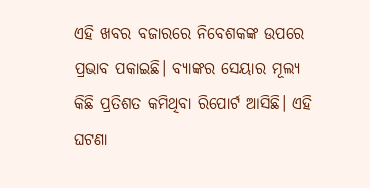ଏହି ଖବର ବଜାରରେ ନିବେଶକଙ୍କ ଉପରେ ପ୍ରଭାବ ପକାଇଛି। ବ୍ୟାଙ୍କର ସେୟାର ମୂଲ୍ୟ କିଛି ପ୍ରତିଶତ କମିଥିବା ରିପୋର୍ଟ ଆସିଛି। ଏହି ଘଟଣା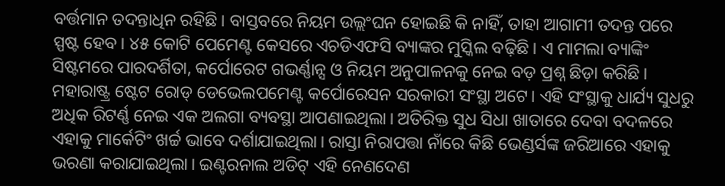ବର୍ତ୍ତମାନ ତଦନ୍ତାଧିନ ରହିଛି। ବାସ୍ତବରେ ନିୟମ ଉଲ୍ଲଂଘନ ହୋଇଛି କି ନାହିଁ, ତାହା ଆଗାମୀ ତଦନ୍ତ ପରେ ସ୍ପଷ୍ଟ ହେବ। ୪୫ କୋଟି ପେମେଣ୍ଟ କେସରେ ଏଚଡିଏଫସି ବ୍ୟାଙ୍କର ମୁସ୍କିଲ ବଢ଼ିଛି। ଏ ମାମଲା ବ୍ୟାଙ୍କିଂ ସିଷ୍ଟମରେ ପାରଦର୍ଶିତା, କର୍ପୋରେଟ ଗଭର୍ଣ୍ଣାନ୍ସ ଓ ନିୟମ ଅନୁପାଳନକୁ ନେଇ ବଡ଼ ପ୍ରଶ୍ନ ଛିଡ଼ା କରିଛି। ମହାରାଷ୍ଟ୍ର ଷ୍ଟେଟ ରୋଡ୍ ଡେଭେଲପମେଣ୍ଟ କର୍ପୋରେସନ ସରକାରୀ ସଂସ୍ଥା ଅଟେ। ଏହି ସଂସ୍ଥାକୁ ଧାର୍ଯ୍ୟ ସୁଧରୁ ଅଧିକ ରିଟର୍ଣ୍ଣ ନେଇ ଏକ ଅଲଗା ବ୍ୟବସ୍ଥା ଆପଣାଇଥିଲା। ଅତିରିକ୍ତ ସୁଧ ସିଧା ଖାତାରେ ଦେବା ବଦଳରେ ଏହାକୁ ମାର୍କେଟିଂ ଖର୍ଚ୍ଚ ଭାବେ ଦର୍ଶାଯାଇଥିଲା। ରାସ୍ତା ନିରାପତ୍ତା ନାଁରେ କିଛି ଭେଣ୍ଡର୍ସଙ୍କ ଜରିଆରେ ଏହାକୁ ଭରଣା କରାଯାଇଥିଲା। ଇଣ୍ଟରନାଲ ଅଡିଟ୍ ଏହି ନେଣଦେଣ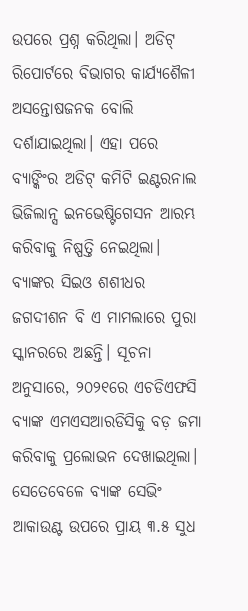ଉପରେ ପ୍ରଶ୍ନ କରିଥିଲା। ଅଡିଟ୍ ରିପୋର୍ଟରେ ବିଭାଗର କାର୍ଯ୍ୟଶୈଳୀ ଅସନ୍ତୋଷଜନକ ବୋଲି ଦର୍ଶାଯାଇଥିଲା। ଏହା ପରେ ବ୍ୟାଙ୍କିଂର ଅଡିଟ୍ କମିଟି ଇଣ୍ଟରନାଲ ଭିଜିଲାନ୍ସ ଇନଭେଷ୍ଟିଗେସନ ଆରମ୍ଭ କରିବାକୁ ନିଷ୍ପତ୍ତି ନେଇଥିଲା। ବ୍ୟାଙ୍କର ସିଇଓ ଶଶୀଧର ଜଗଦୀଶନ ବି ଏ ମାମଲାରେ ପୁରା ସ୍କାନରରେ ଅଛନ୍ତି। ସୂଚନା ଅନୁସାରେ, ୨୦୨୧ରେ ଏଚଡିଏଫସି ବ୍ୟାଙ୍କ ଏମଏସଆରଡିସିକୁ ବଡ଼ ଜମା କରିବାକୁ ପ୍ରଲୋଭନ ଦେଖାଇଥିଲା। ସେତେବେଳେ ବ୍ୟାଙ୍କ ସେଭିଂ ଆକାଉଣ୍ଟ ଉପରେ ପ୍ରାୟ ୩.୫ ସୁଧ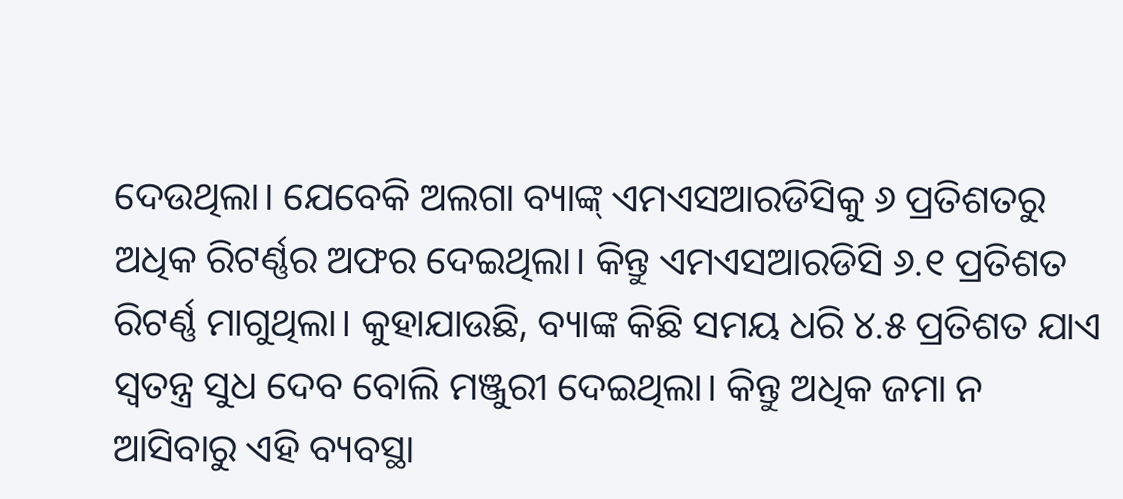ଦେଉଥିଲା। ଯେବେକି ଅଲଗା ବ୍ୟାଙ୍କ୍ ଏମଏସଆରଡିସିକୁ ୬ ପ୍ରତିଶତରୁ ଅଧିକ ରିଟର୍ଣ୍ଣର ଅଫର ଦେଇଥିଲା। କିନ୍ତୁ ଏମଏସଆରଡିସି ୬.୧ ପ୍ରତିଶତ ରିଟର୍ଣ୍ଣ ମାଗୁଥିଲା। କୁହାଯାଉଛି, ବ୍ୟାଙ୍କ କିଛି ସମୟ ଧରି ୪.୫ ପ୍ରତିଶତ ଯାଏ ସ୍ୱତନ୍ତ୍ର ସୁଧ ଦେବ ବୋଲି ମଞ୍ଜୁରୀ ଦେଇଥିଲା। କିନ୍ତୁ ଅଧିକ ଜମା ନ ଆସିବାରୁ ଏହି ବ୍ୟବସ୍ଥା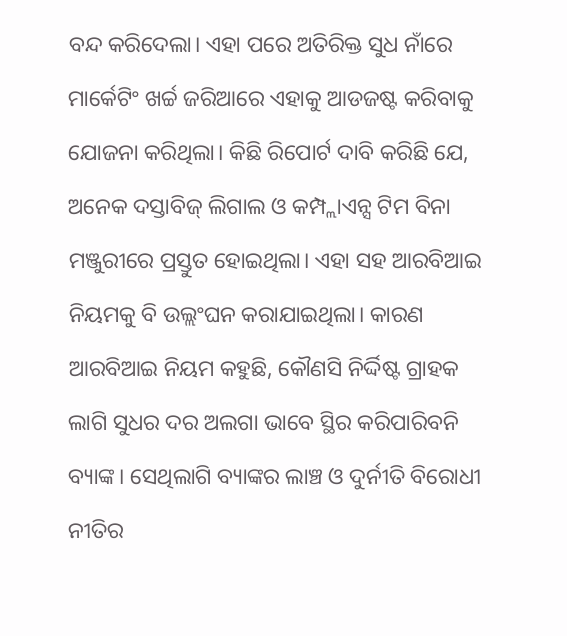ବନ୍ଦ କରିଦେଲା। ଏହା ପରେ ଅତିରିକ୍ତ ସୁଧ ନାଁରେ ମାର୍କେଟିଂ ଖର୍ଚ୍ଚ ଜରିଆରେ ଏହାକୁ ଆଡଜଷ୍ଟ କରିବାକୁ ଯୋଜନା କରିଥିଲା। କିଛି ରିପୋର୍ଟ ଦାବି କରିଛି ଯେ, ଅନେକ ଦସ୍ତାବିଜ୍ ଲିଗାଲ ଓ କମ୍ପ୍ଲାଏନ୍ସ ଟିମ ବିନା ମଞ୍ଜୁରୀରେ ପ୍ରସ୍ତୁତ ହୋଇଥିଲା। ଏହା ସହ ଆରବିଆଇ ନିୟମକୁ ବି ଉଲ୍ଲଂଘନ କରାଯାଇଥିଲା। କାରଣ ଆରବିଆଇ ନିୟମ କହୁଛି, କୌଣସି ନିର୍ଦ୍ଦିଷ୍ଟ ଗ୍ରାହକ ଲାଗି ସୁଧର ଦର ଅଲଗା ଭାବେ ସ୍ଥିର କରିପାରିବନି ବ୍ୟାଙ୍କ। ସେଥିଲାଗି ବ୍ୟାଙ୍କର ଲାଞ୍ଚ ଓ ଦୁର୍ନୀତି ବିରୋଧୀ ନୀତିର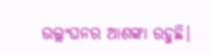ଉଲ୍ଲଂଘନର ଆଶଙ୍କା ରହୁଛି।